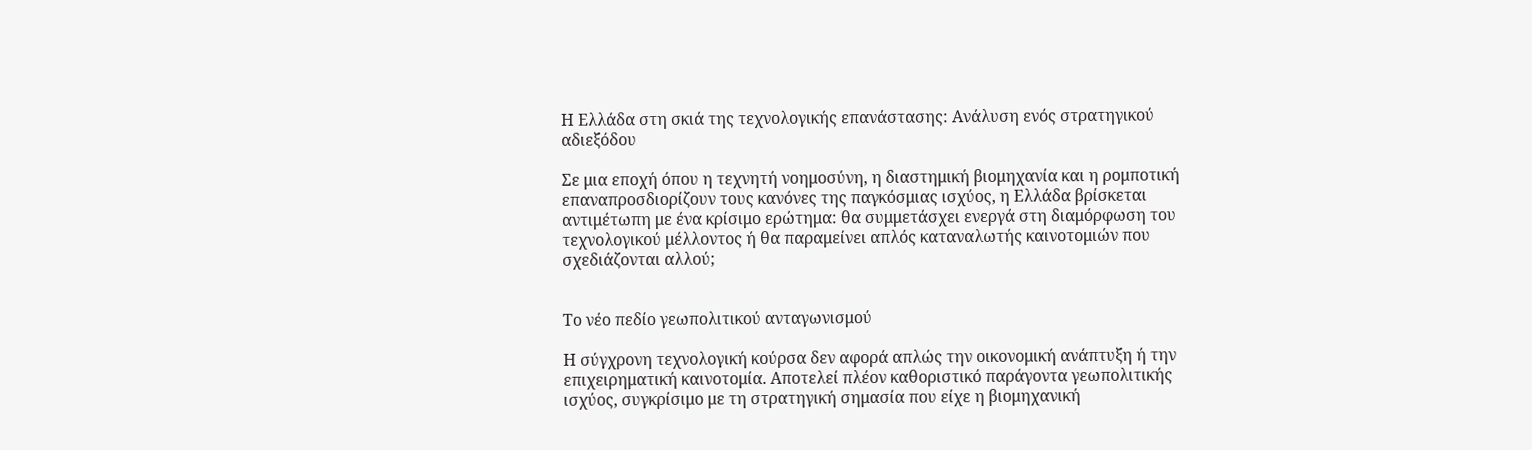Η Ελλάδα στη σκιά της τεχνολογικής επανάστασης: Ανάλυση ενός στρατηγικού αδιεξόδου

Σε μια εποχή όπου η τεχνητή νοημοσύνη, η διαστημική βιομηχανία και η ρομποτική επαναπροσδιορίζουν τους κανόνες της παγκόσμιας ισχύος, η Ελλάδα βρίσκεται αντιμέτωπη με ένα κρίσιμο ερώτημα: θα συμμετάσχει ενεργά στη διαμόρφωση του τεχνολογικού μέλλοντος ή θα παραμείνει απλός καταναλωτής καινοτομιών που σχεδιάζονται αλλού;


Το νέο πεδίο γεωπολιτικού ανταγωνισμού

Η σύγχρονη τεχνολογική κούρσα δεν αφορά απλώς την οικονομική ανάπτυξη ή την επιχειρηματική καινοτομία. Αποτελεί πλέον καθοριστικό παράγοντα γεωπολιτικής ισχύος, συγκρίσιμο με τη στρατηγική σημασία που είχε η βιομηχανική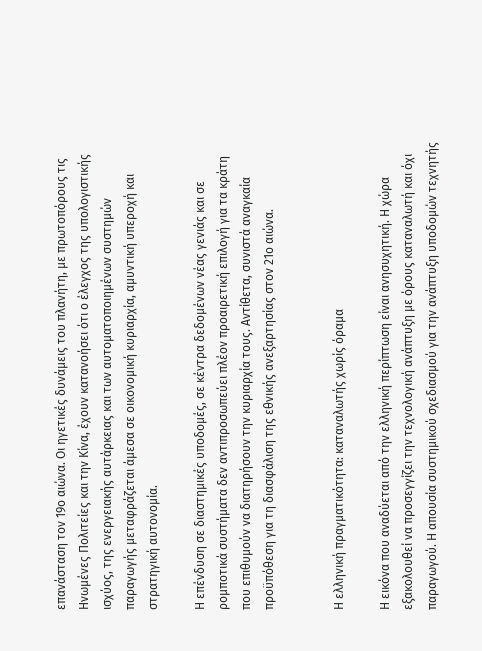επανάσταση τον 19ο αιώνα. Οι ηγετικές δυνάμεις του πλανήτη, με πρωτοπόρους τις Ηνωμένες Πολιτείες και την Κίνα, έχουν κατανοήσει ότι ο έλεγχος της υπολογιστικής ισχύος, της ενεργειακής αυτάρκειας και των αυτοματοποιημένων συστημών παραγωγής μεταφράζεται άμεσα σε οικονομική κυριαρχία, αμυντική υπεροχή και στρατηγική αυτονομία.

Η επένδυση σε διαστημικές υποδομές, σε κέντρα δεδομένων νέας γενιάς και σε ρομποτικά συστήματα δεν αντιπροσωπεύει πλέον προαιρετική επιλογή για τα κράτη που επιθυμούν να διατηρήσουν την κυριαρχία τους. Αντίθετα, συνιστά αναγκαία προϋπόθεση για τη διασφάλιση της εθνικής ανεξαρτησίας στον 21ο αιώνα.


Η ελληνική πραγματικότητα: καταναλωτής χωρίς όραμα

Η εικόνα που αναδύεται από την ελληνική περίπτωση είναι ανησυχητική. Η χώρα εξακολουθεί να προσεγγίζει την τεχνολογική ανάπτυξη με όρους καταναλωτή και όχι παραγωγού. Η απουσία συστημικού σχεδιασμού για την ανάπτυξη υποδομών τεχνητής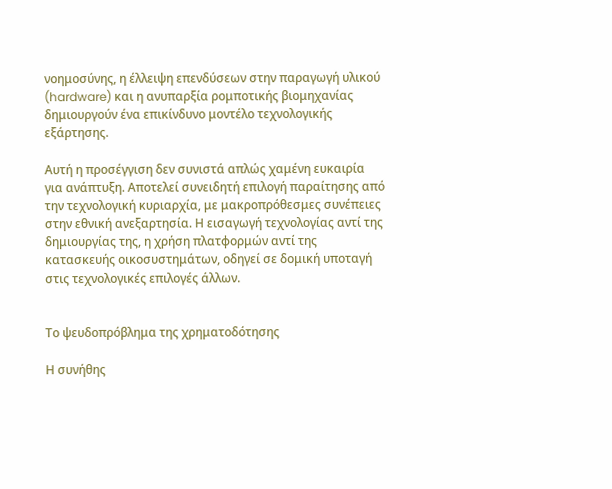νοημοσύνης, η έλλειψη επενδύσεων στην παραγωγή υλικού (hardware) και η ανυπαρξία ρομποτικής βιομηχανίας δημιουργούν ένα επικίνδυνο μοντέλο τεχνολογικής εξάρτησης.

Αυτή η προσέγγιση δεν συνιστά απλώς χαμένη ευκαιρία για ανάπτυξη. Αποτελεί συνειδητή επιλογή παραίτησης από την τεχνολογική κυριαρχία, με μακροπρόθεσμες συνέπειες στην εθνική ανεξαρτησία. Η εισαγωγή τεχνολογίας αντί της δημιουργίας της, η χρήση πλατφορμών αντί της κατασκευής οικοσυστημάτων, οδηγεί σε δομική υποταγή στις τεχνολογικές επιλογές άλλων.


Το ψευδοπρόβλημα της χρηματοδότησης

Η συνήθης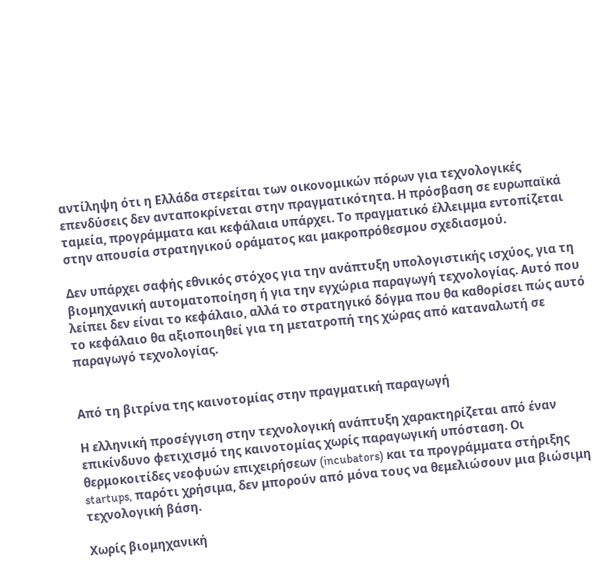αντίληψη ότι η Ελλάδα στερείται των οικονομικών πόρων για τεχνολογικές επενδύσεις δεν ανταποκρίνεται στην πραγματικότητα. Η πρόσβαση σε ευρωπαϊκά ταμεία, προγράμματα και κεφάλαια υπάρχει. Το πραγματικό έλλειμμα εντοπίζεται στην απουσία στρατηγικού οράματος και μακροπρόθεσμου σχεδιασμού.

Δεν υπάρχει σαφής εθνικός στόχος για την ανάπτυξη υπολογιστικής ισχύος, για τη βιομηχανική αυτοματοποίηση ή για την εγχώρια παραγωγή τεχνολογίας. Αυτό που λείπει δεν είναι το κεφάλαιο, αλλά το στρατηγικό δόγμα που θα καθορίσει πώς αυτό το κεφάλαιο θα αξιοποιηθεί για τη μετατροπή της χώρας από καταναλωτή σε παραγωγό τεχνολογίας.


Από τη βιτρίνα της καινοτομίας στην πραγματική παραγωγή

Η ελληνική προσέγγιση στην τεχνολογική ανάπτυξη χαρακτηρίζεται από έναν επικίνδυνο φετιχισμό της καινοτομίας χωρίς παραγωγική υπόσταση. Οι θερμοκοιτίδες νεοφυών επιχειρήσεων (incubators) και τα προγράμματα στήριξης startups, παρότι χρήσιμα, δεν μπορούν από μόνα τους να θεμελιώσουν μια βιώσιμη τεχνολογική βάση.

Χωρίς βιομηχανική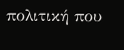πολιτική που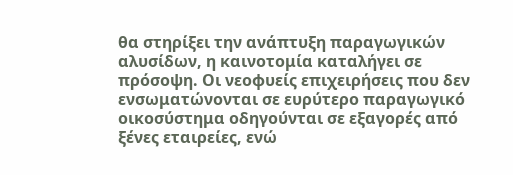θα στηρίξει την ανάπτυξη παραγωγικών αλυσίδων, η καινοτομία καταλήγει σε πρόσοψη. Οι νεοφυείς επιχειρήσεις που δεν ενσωματώνονται σε ευρύτερο παραγωγικό οικοσύστημα οδηγούνται σε εξαγορές από ξένες εταιρείες, ενώ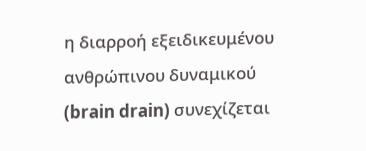η διαρροή εξειδικευμένου ανθρώπινου δυναμικού (brain drain) συνεχίζεται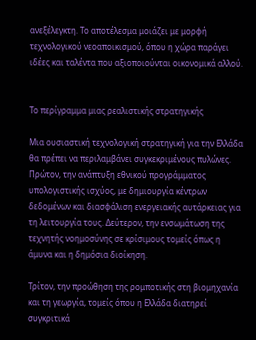ανεξέλεγκτη. Το αποτέλεσμα μοιάζει με μορφή τεχνολογικού νεοαποικισμού, όπου η χώρα παράγει ιδέες και ταλέντα που αξιοποιούνται οικονομικά αλλού.


Το περίγραμμα μιας ρεαλιστικής στρατηγικής

Μια ουσιαστική τεχνολογική στρατηγική για την Ελλάδα θα πρέπει να περιλαμβάνει συγκεκριμένους πυλώνες. Πρώτον, την ανάπτυξη εθνικού προγράμματος υπολογιστικής ισχύος, με δημιουργία κέντρων δεδομένων και διασφάλιση ενεργειακής αυτάρκειας για τη λειτουργία τους. Δεύτερον, την ενσωμάτωση της τεχνητής νοημοσύνης σε κρίσιμους τομείς όπως η άμυνα και η δημόσια διοίκηση.

Τρίτον, την προώθηση της ρομποτικής στη βιομηχανία και τη γεωργία, τομείς όπου η Ελλάδα διατηρεί συγκριτικά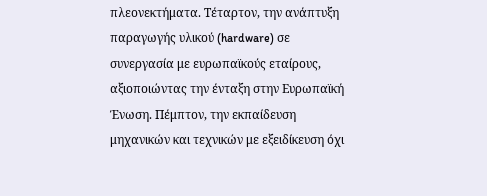πλεονεκτήματα. Τέταρτον, την ανάπτυξη παραγωγής υλικού (hardware) σε συνεργασία με ευρωπαϊκούς εταίρους, αξιοποιώντας την ένταξη στην Ευρωπαϊκή Ένωση. Πέμπτον, την εκπαίδευση μηχανικών και τεχνικών με εξειδίκευση όχι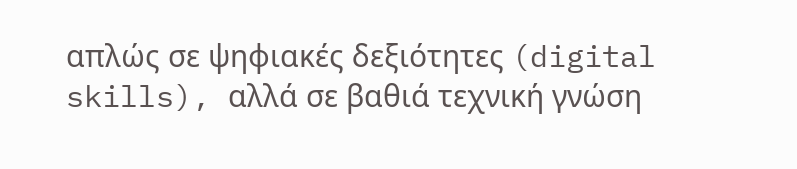απλώς σε ψηφιακές δεξιότητες (digital skills), αλλά σε βαθιά τεχνική γνώση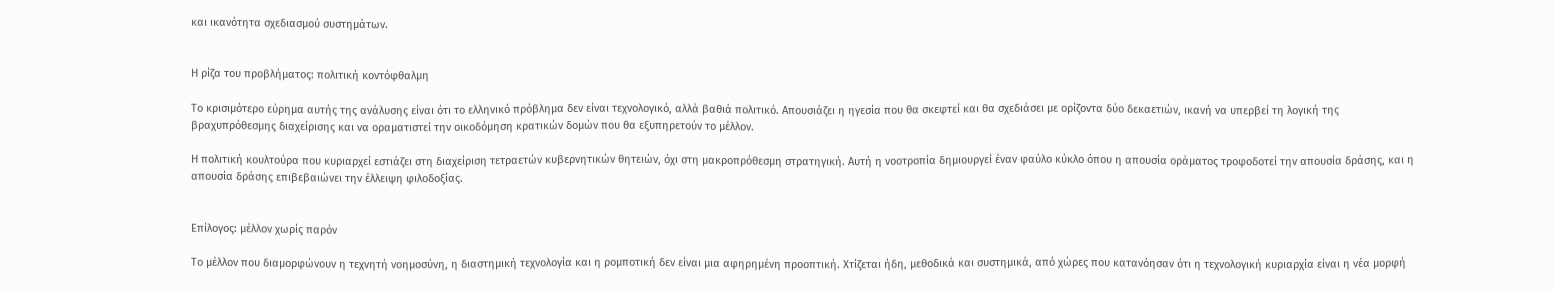και ικανότητα σχεδιασμού συστημάτων.


Η ρίζα του προβλήματος: πολιτική κοντόφθαλμη

Το κρισιμότερο εύρημα αυτής της ανάλυσης είναι ότι το ελληνικό πρόβλημα δεν είναι τεχνολογικό, αλλά βαθιά πολιτικό. Απουσιάζει η ηγεσία που θα σκεφτεί και θα σχεδιάσει με ορίζοντα δύο δεκαετιών, ικανή να υπερβεί τη λογική της βραχυπρόθεσμης διαχείρισης και να οραματιστεί την οικοδόμηση κρατικών δομών που θα εξυπηρετούν το μέλλον.

Η πολιτική κουλτούρα που κυριαρχεί εστιάζει στη διαχείριση τετραετών κυβερνητικών θητειών, όχι στη μακροπρόθεσμη στρατηγική. Αυτή η νοοτροπία δημιουργεί έναν φαύλο κύκλο όπου η απουσία οράματος τροφοδοτεί την απουσία δράσης, και η απουσία δράσης επιβεβαιώνει την έλλειψη φιλοδοξίας.


Επίλογος: μέλλον χωρίς παρόν

Το μέλλον που διαμορφώνουν η τεχνητή νοημοσύνη, η διαστημική τεχνολογία και η ρομποτική δεν είναι μια αφηρημένη προοπτική. Χτίζεται ήδη, μεθοδικά και συστημικά, από χώρες που κατανόησαν ότι η τεχνολογική κυριαρχία είναι η νέα μορφή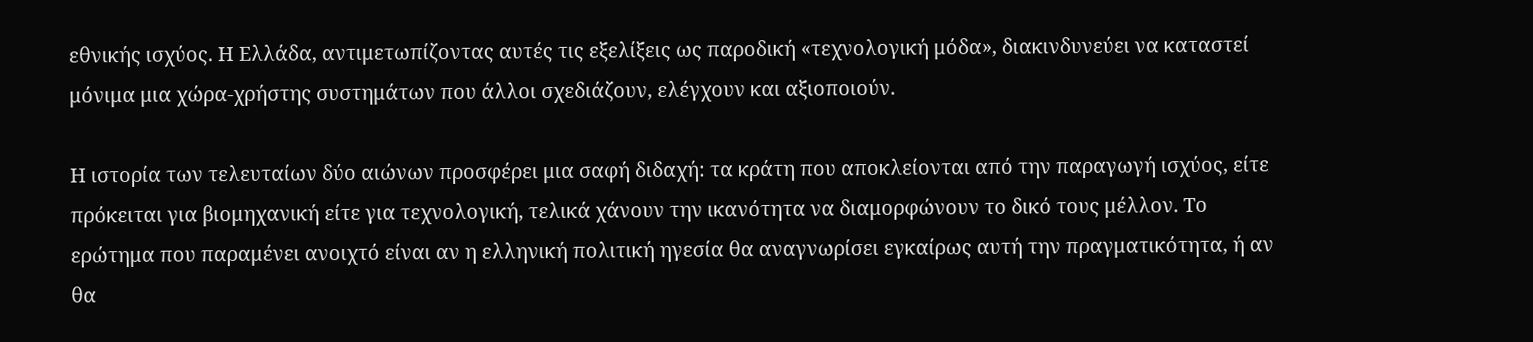εθνικής ισχύος. Η Ελλάδα, αντιμετωπίζοντας αυτές τις εξελίξεις ως παροδική «τεχνολογική μόδα», διακινδυνεύει να καταστεί μόνιμα μια χώρα-χρήστης συστημάτων που άλλοι σχεδιάζουν, ελέγχουν και αξιοποιούν.

Η ιστορία των τελευταίων δύο αιώνων προσφέρει μια σαφή διδαχή: τα κράτη που αποκλείονται από την παραγωγή ισχύος, είτε πρόκειται για βιομηχανική είτε για τεχνολογική, τελικά χάνουν την ικανότητα να διαμορφώνουν το δικό τους μέλλον. Το ερώτημα που παραμένει ανοιχτό είναι αν η ελληνική πολιτική ηγεσία θα αναγνωρίσει εγκαίρως αυτή την πραγματικότητα, ή αν θα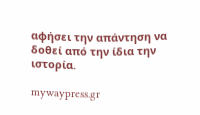αφήσει την απάντηση να δοθεί από την ίδια την ιστορία.

mywaypress.gr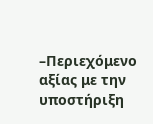–Περιεχόμενο αξίας με την υποστήριξη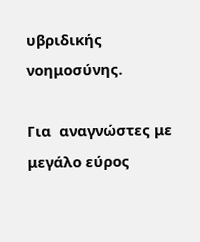υβριδικής νοημοσύνης.

Για  αναγνώστες με μεγάλο εύρος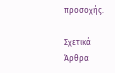προσοχής.

Σχετικά Άρθρα